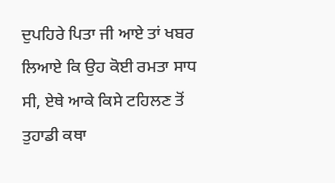ਦੁਪਹਿਰੇ ਪਿਤਾ ਜੀ ਆਏ ਤਾਂ ਖਬਰ ਲਿਆਏ ਕਿ ਉਹ ਕੋਈ ਰਮਤਾ ਸਾਧ ਸੀ, ਏਥੇ ਆਕੇ ਕਿਸੇ ਟਹਿਲਣ ਤੋਂ ਤੁਹਾਡੀ ਕਥਾ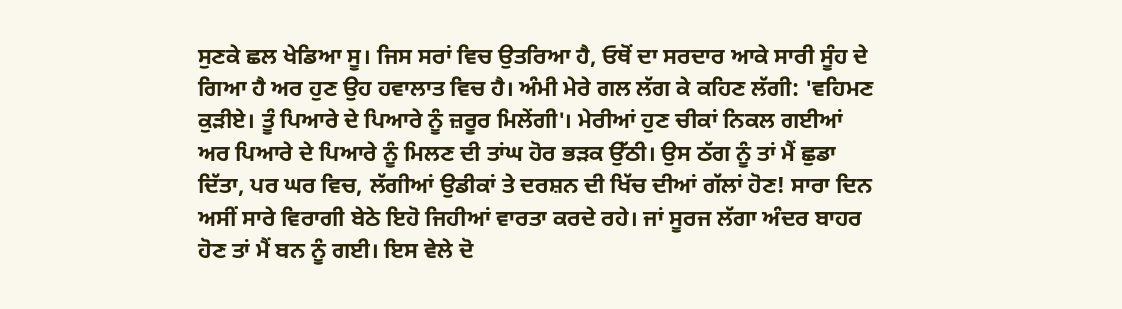ਸੁਣਕੇ ਛਲ ਖੇਡਿਆ ਸੂ। ਜਿਸ ਸਰਾਂ ਵਿਚ ਉਤਰਿਆ ਹੈ, ਓਥੋਂ ਦਾ ਸਰਦਾਰ ਆਕੇ ਸਾਰੀ ਸੂੰਹ ਦੇ ਗਿਆ ਹੈ ਅਰ ਹੁਣ ਉਹ ਹਵਾਲਾਤ ਵਿਚ ਹੈ। ਅੰਮੀ ਮੇਰੇ ਗਲ ਲੱਗ ਕੇ ਕਹਿਣ ਲੱਗੀ: 'ਵਹਿਮਣ ਕੁੜੀਏ। ਤੂੰ ਪਿਆਰੇ ਦੇ ਪਿਆਰੇ ਨੂੰ ਜ਼ਰੂਰ ਮਿਲੇਂਗੀ'। ਮੇਰੀਆਂ ਹੁਣ ਚੀਕਾਂ ਨਿਕਲ ਗਈਆਂ ਅਰ ਪਿਆਰੇ ਦੇ ਪਿਆਰੇ ਨੂੰ ਮਿਲਣ ਦੀ ਤਾਂਘ ਹੋਰ ਭੜਕ ਉੱਠੀ। ਉਸ ਠੱਗ ਨੂੰ ਤਾਂ ਮੈਂ ਛੁਡਾ ਦਿੱਤਾ, ਪਰ ਘਰ ਵਿਚ, ਲੱਗੀਆਂ ਉਡੀਕਾਂ ਤੇ ਦਰਸ਼ਨ ਦੀ ਖਿੱਚ ਦੀਆਂ ਗੱਲਾਂ ਹੋਣ! ਸਾਰਾ ਦਿਨ ਅਸੀਂ ਸਾਰੇ ਵਿਰਾਗੀ ਬੇਠੇ ਇਹੋ ਜਿਹੀਆਂ ਵਾਰਤਾ ਕਰਦੇ ਰਹੇ। ਜਾਂ ਸੂਰਜ ਲੱਗਾ ਅੰਦਰ ਬਾਹਰ ਹੋਣ ਤਾਂ ਮੈਂ ਬਨ ਨੂੰ ਗਈ। ਇਸ ਵੇਲੇ ਦੋ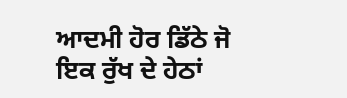ਆਦਮੀ ਹੋਰ ਡਿੱਠੇ ਜੋ ਇਕ ਰੁੱਖ ਦੇ ਹੇਠਾਂ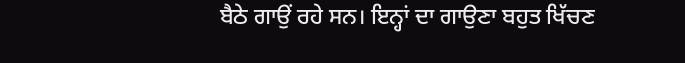ਬੈਠੇ ਗਾਉਂ ਰਹੇ ਸਨ। ਇਨ੍ਹਾਂ ਦਾ ਗਾਉਣਾ ਬਹੁਤ ਖਿੱਚਣ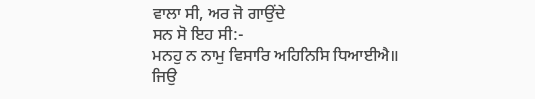ਵਾਲਾ ਸੀ, ਅਰ ਜੋ ਗਾਉਂਦੇ
ਸਨ ਸੋ ਇਹ ਸੀ:-
ਮਨਹੁ ਨ ਨਾਮੁ ਵਿਸਾਰਿ ਅਹਿਨਿਸਿ ਧਿਆਈਐ॥
ਜਿਉ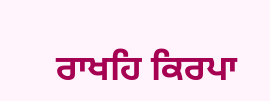ਰਾਖਹਿ ਕਿਰਪਾ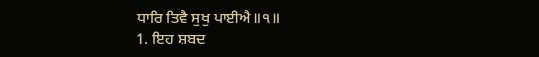ਧਾਰਿ ਤਿਵੈ ਸੁਖੁ ਪਾਈਐ॥੧॥
1. ਇਹ ਸ਼ਬਦ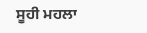ਸੂਹੀ ਮਹਲਾ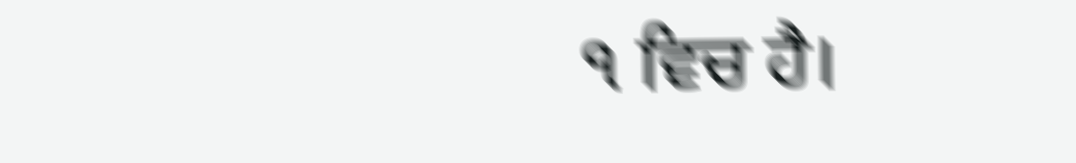੧ ਵਿਚ ਹੈ।